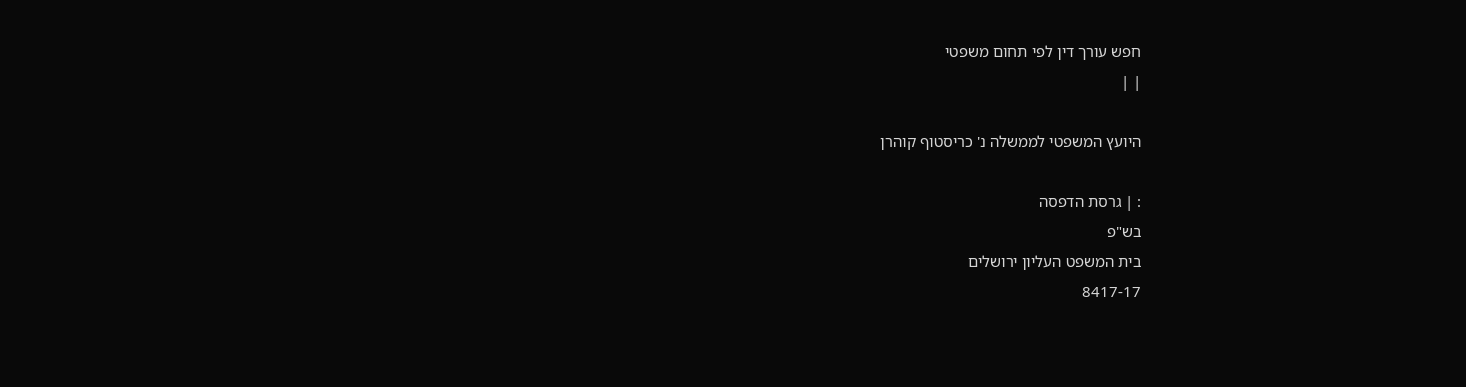חפש עורך דין לפי תחום משפטי
| |

היועץ המשפטי לממשלה נ' כריסטוף קוהרן

: | גרסת הדפסה
בש"פ
בית המשפט העליון ירושלים
8417-17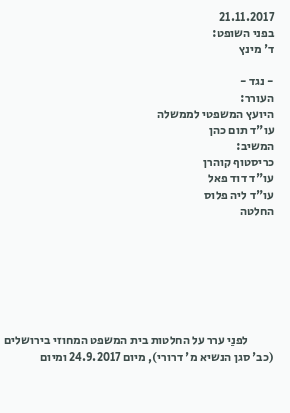21.11.2017
בפני השופט:
ד' מינץ

- נגד -
העורר:
היועץ המשפטי לממשלה
עו"ד תום כהן
המשיב:
כריסטוף קוהרן
עו"ד דוד פאל
עו"ד ליה פלוס
החלטה







           לפנַי ערר על החלטות בית המשפט המחוזי בירושלים (כב' סגן הנשיא מ' דרורי), מיום 24.9.2017 ומיום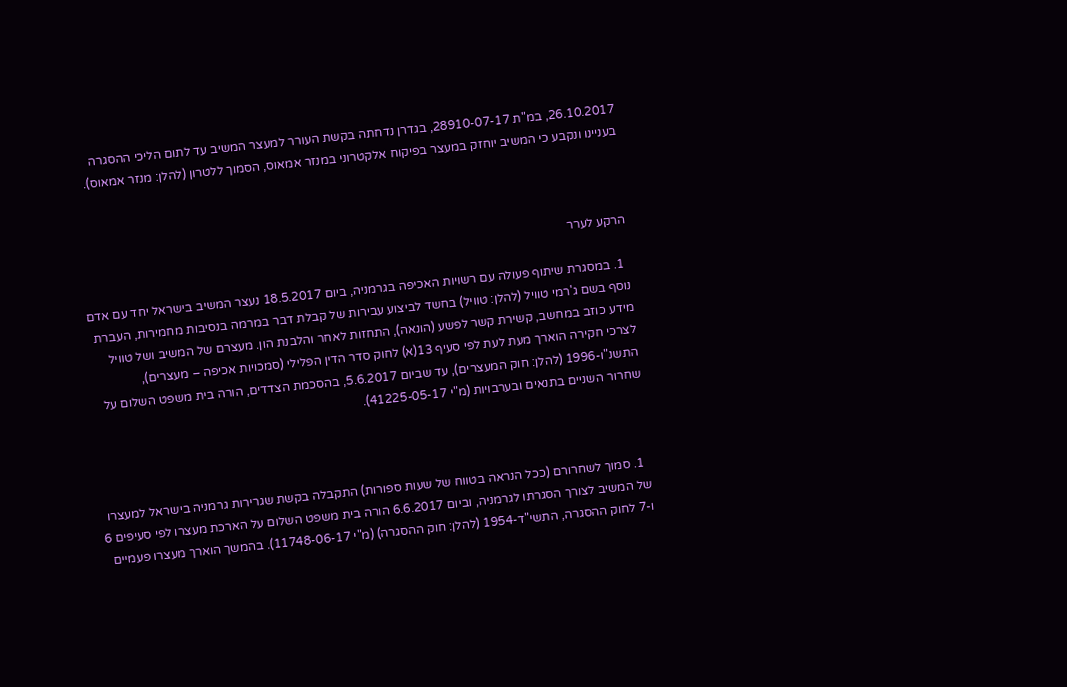26.10.2017, במ"ת 28910-07-17, בגדרן נדחתה בקשת העורר למעצר המשיב עד לתום הליכי ההסגרה בעניינו ונקבע כי המשיב יוחזק במעצר בפיקוח אלקטרוני במנזר אמאוס, הסמוך ללטרון (להלן: מנזר אמאוס).



הרקע לערר

  1. במסגרת שיתוף פעולה עם רשויות האכיפה בגרמניה, ביום 18.5.2017 נעצר המשיב בישראל יחד עם אדם נוסף בשם ג'רמי טוויל (להלן: טוויל) בחשד לביצוע עבירות של קבלת דבר במרמה בנסיבות מחמירות, העברת מידע כוזב במחשב, קשירת קשר לפשע (הונאה), התחזות לאחר והלבנת הון. מעצרם של המשיב ושל טוויל לצרכי חקירה הוארך מעת לעת לפי סעיף 13(א) לחוק סדר הדין הפלילי (סמכויות אכיפה – מעצרים), התשנ"ו-1996 (להלן: חוק המעצרים), עד שביום 5.6.2017, בהסכמת הצדדים, הורה בית משפט השלום על שחרור השניים בתנאים ובערבויות (מ"י 41225-05-17).



  1. סמוך לשחרורם (ככל הנראה בטווח של שעות ספורות) התקבלה בקשת שגרירות גרמניה בישראל למעצרו של המשיב לצורך הסגרתו לגרמניה, וביום 6.6.2017 הורה בית משפט השלום על הארכת מעצרו לפי סעיפים 6 ו-7 לחוק ההסגרה, התשי"ד-1954 (להלן: חוק ההסגרה) (מ"י 11748-06-17). בהמשך הוארך מעצרו פעמיים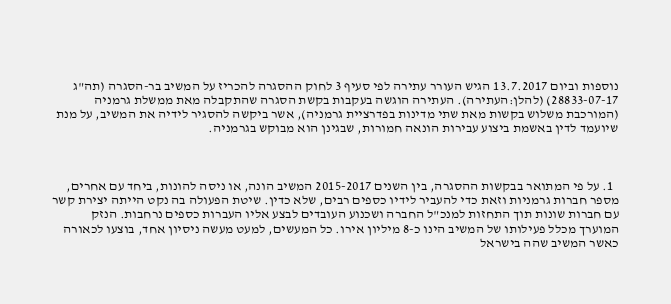נוספות וביום 13.7.2017 הגיש העורר עתירה לפי סעיף 3 לחוק ההסגרה להכריז על המשיב בר-הסגרה (תה"ג 28833-07-17) (להלן:העתירה). העתירה הוגשה בעקבות בקשת הסגרה שהתקבלה מאת ממשלת גרמניה (המורכבת משלוש בקשות מאת שתי מדינות בפדרציית גרמניה), אשר ביקשה להסגיר לידיה את המשיב, על מנת שיועמד לדין באשמת ביצוע עבירות הונאה חמורות, שבגינן הוא מבוקש בגרמניה.



  1. על פי המתואר בבקשות ההסגרה, בין השנים 2015-2017 המשיב הונה, או ניסה להונות, ביחד עם אחרים, מספר חברות גרמניות וזאת כדי להעביר לידיו כספים רבים, שלא כדין. שיטת הפעולה בה נקט הייתה יצירת קשר עם חברות שונות תוך התחזות למנכ"ל החברה ושכנוע העובדים לבצע אליו העברות כספים נרחבות. הנזק המוערך מכלל פעילותו של המשיב הינו כ-8 מיליון אירו. כל המעשים, למעט מעשה ניסיון אחד, בוצעו לכאורה כאשר המשיב שהה בישראל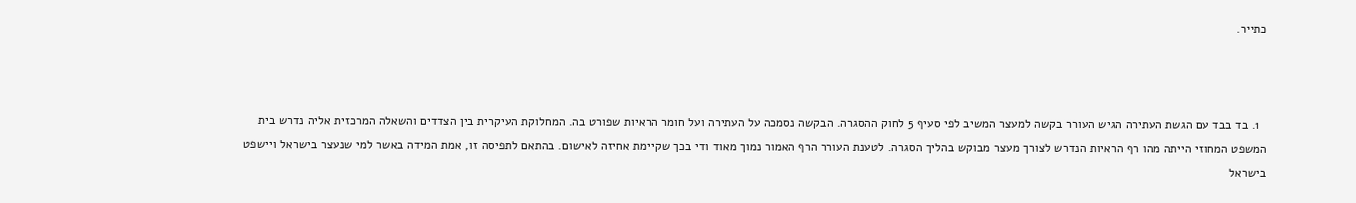כתייר.



  1. בד בבד עם הגשת העתירה הגיש העורר בקשה למעצר המשיב לפי סעיף 5 לחוק ההסגרה. הבקשה נסמכה על העתירה ועל חומר הראיות שפורט בה. המחלוקת העיקרית בין הצדדים והשאלה המרכזית אליה נדרש בית המשפט המחוזי הייתה מהו רף הראיות הנדרש לצורך מעצר מבוקש בהליך הסגרה. לטענת העורר הרף האמור נמוך מאוד ודי בכך שקיימת אחיזה לאישום. בהתאם לתפיסה זו, אמת המידה באשר למי שנעצר בישראל ויישפט בישראל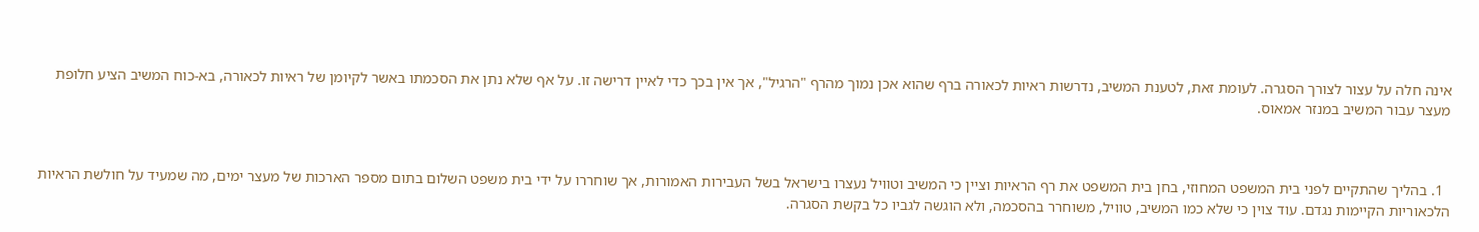אינה חלה על עצור לצורך הסגרה. לעומת זאת, לטענת המשיב, נדרשות ראיות לכאורה ברף שהוא אכן נמוך מהרף "הרגיל", אך אין בכך כדי לאיין דרישה זו. על אף שלא נתן את הסכמתו באשר לקיומן של ראיות לכאורה, בא-כוח המשיב הציע חלופת מעצר עבור המשיב במנזר אמאוס.



  1. בהליך שהתקיים לפני בית המשפט המחוזי, בחן בית המשפט את רף הראיות וציין כי המשיב וטוויל נעצרו בישראל בשל העבירות האמורות, אך שוחררו על ידי בית משפט השלום בתום מספר הארכות של מעצר ימים, מה שמעיד על חולשת הראיות הלכאוריות הקיימות נגדם. עוד צוין כי שלא כמו המשיב, טוויל, משוחרר בהסכמה, ולא הוגשה לגביו כל בקשת הסגרה.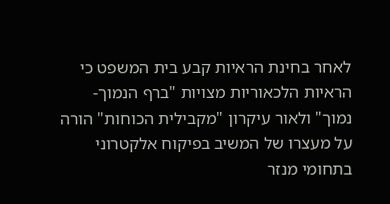לאחר בחינת הראיות קבע בית המשפט כי הראיות הלכאוריות מצויות "ברף הנמוך-נמוך" ולאור עיקרון "מקבילית הכוחות" הורה על מעצרו של המשיב בפיקוח אלקטרוני בתחומי מנזר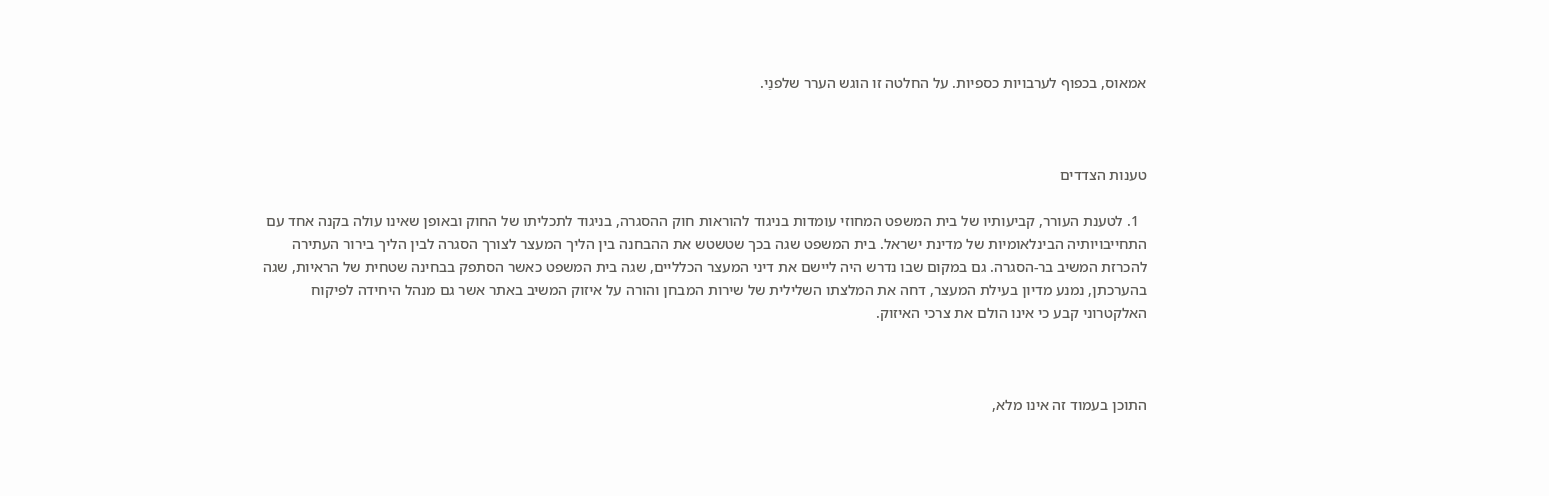אמאוס, בכפוף לערבויות כספיות. על החלטה זו הוגש הערר שלפנַי.



טענות הצדדים

  1. לטענת העורר, קביעותיו של בית המשפט המחוזי עומדות בניגוד להוראות חוק ההסגרה, בניגוד לתכליתו של החוק ובאופן שאינו עולה בקנה אחד עם התחייבויותיה הבינלאומיות של מדינת ישראל. בית המשפט שגה בכך שטשטש את ההבחנה בין הליך המעצר לצורך הסגרה לבין הליך בירור העתירה להכרזת המשיב בר-הסגרה. גם במקום שבו נדרש היה ליישם את דיני המעצר הכלליים, שגה בית המשפט כאשר הסתפק בבחינה שטחית של הראיות, שגה בהערכתן, נמנע מדיון בעילת המעצר, דחה את המלצתו השלילית של שירות המבחן והורה על איזוק המשיב באתר אשר גם מנהל היחידה לפיקוח האלקטרוני קבע כי אינו הולם את צרכי האיזוק.



התוכן בעמוד זה אינו מלא,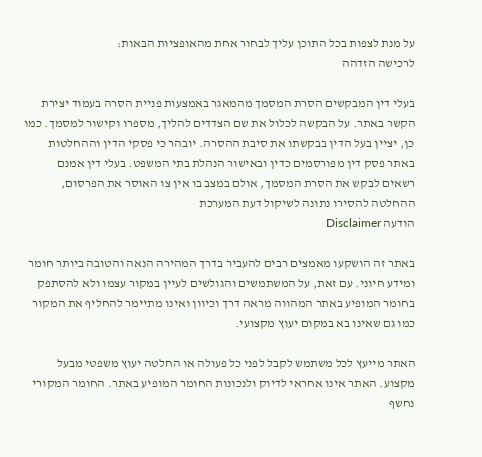על מנת לצפות בכל התוכן עליך לבחור אחת מהאופציות הבאות:
לרכישה הזדהה

בעלי דין המבקשים הסרת המסמך מהמאגר באמצעות פניית הסרה בעמוד יצירת הקשר באתר. על הבקשה לכלול את שם הצדדים להליך, מספרו וקישור למסמך. כמו כן, יציין בעל הדין בבקשתו את סיבת ההסרה. יובהר כי פסקי הדין וההחלטות באתר פסק דין מפורסמים כדין ובאישור הנהלת בתי המשפט. בעלי דין אמנם רשאים לבקש את הסרת המסמך, אולם במצב בו אין צו האוסר את הפרסום, ההחלטה להסירו נתונה לשיקול דעת המערכת
הודעה Disclaimer

באתר זה הושקעו מאמצים רבים להעביר בדרך המהירה הנאה והטובה ביותר חומר ומידע חיוני. עם זאת, על המשתמשים והגולשים לעיין במקור עצמו ולא להסתפק בחומר המופיע באתר המהווה מראה דרך וכיוון ואינו מתיימר להחליף את המקור כמו גם שאינו בא במקום יעוץ מקצועי.

האתר מייעץ לכל משתמש לקבל לפני כל פעולה או החלטה יעוץ משפטי מבעל מקצוע. האתר אינו אחראי לדיוק ולנכונות החומר המופיע באתר. החומר המקורי נחשף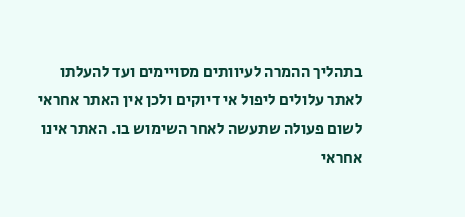בתהליך ההמרה לעיוותים מסויימים ועד להעלתו לאתר עלולים ליפול אי דיוקים ולכן אין האתר אחראי לשום פעולה שתעשה לאחר השימוש בו. האתר אינו אחראי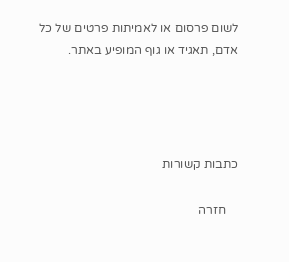לשום פרסום או לאמיתות פרטים של כל אדם, תאגיד או גוף המופיע באתר.




כתבות קשורות

    חזרה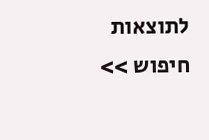לתוצאות חיפוש >>